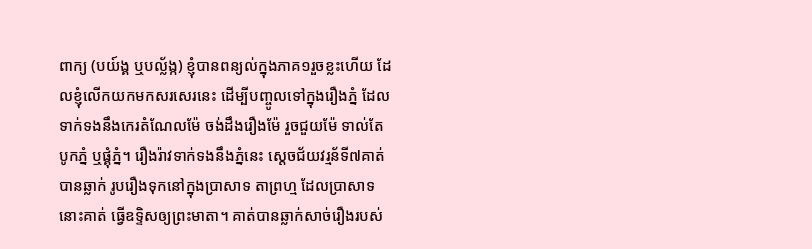ពាក្យ (បយ៍ង្គ ឬបល្ល័ង្ក) ខ្ញុំបានពន្យល់ក្នុងភាគ១រួចខ្លះហើយ ដែលខ្ញុំលើកយកមកសរសេរនេះ ដើម្បីបញ្ចូលទៅក្នុងរឿងភ្នំ ដែលទាក់ទងនឹងកេរតំណែលម៉ែ ចង់ដឹងរឿងម៉ែ រួចជួយម៉ែ ទាល់តែបូកភ្នំ ឬផ្គុំភ្នំ។ រឿងរ៉ាវទាក់ទងនឹងភ្នំនេះ ស្តេចជ័យវរ្មន័ទី៧គាត់បានឆ្លាក់ រូបរឿងទុកនៅក្នុងបា្រសាទ តាព្រហ្ម ដែលបា្រសាទនោះគាត់ ធ្វើឧទ្ទិសឲ្យព្រះមាតា។ គាត់បានឆ្លាក់សាច់រឿងរបស់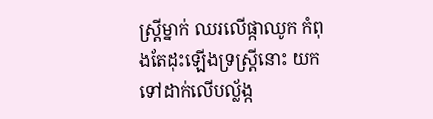ស្រ្តីម្នាក់ ឈរលើផ្កាឈូក កំពុងតែដុះឡើងទ្រស្រ្តីនោះ យកទៅដាក់លើបល្ល័ង្ក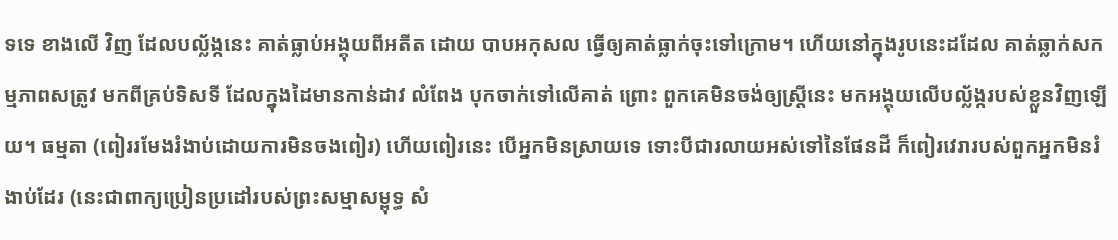ទទេ ខាងលើ វិញ ដែលបល្ល័ង្កនេះ គាត់ធ្លាប់អង្គុយពីអតីត ដោយ បាបអកុសល ធ្វើឲ្យគាត់ធ្លាក់ចុះទៅក្រោម។ ហើយនៅក្នុងរូបនេះដដែល គាត់ឆ្លាក់សកម្មភាពសត្រូវ មកពីគ្រប់ទិសទី ដែលក្នុងដៃមានកាន់ដាវ លំពែង បុកចាក់ទៅលើគាត់ ព្រោះ ពួកគេមិនចង់ឲ្យស្រ្តីនេះ មកអង្គុយលើបល្ល័ង្ករបស់ខ្លួនវិញឡើយ។ ធម្មតា (ពៀររមែងរំងាប់ដោយការមិនចងពៀរ) ហើយពៀរនេះ បើអ្នកមិនស្រាយទេ ទោះបីជារលាយអស់ទៅនៃផែនដី ក៏ពៀរវេរារបស់ពួកអ្នកមិនរំងាប់ដែរ (នេះជាពាក្យប្រៀនប្រដៅរបស់ព្រះសម្មាសម្ពុទ្ធ សំ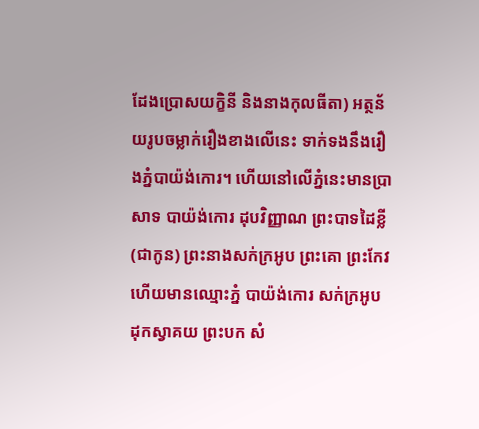ដែងប្រោសយក្ខិនី និងនាងកុលធីតា) អត្ថន័យរូបចម្លាក់រឿងខាងលើនេះ ទាក់ទងនឹងរឿងភ្នំបាយ៉ង់កោរ។ ហើយនៅលើភ្នំនេះមានប្រាសាទ បាយ៉ង់កោរ ដុបវិញ្ញាណ ព្រះបាទដៃខ្លី (ជាកូន) ព្រះនាងសក់ក្រអូប ព្រះគោ ព្រះកែវ ហើយមានឈ្មោះភ្នំ បាយ៉ង់កោរ សក់ក្រអូប ដុកស្វាគយ ព្រះបក សំ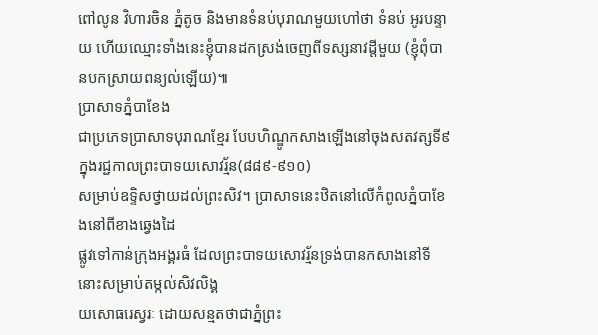ពៅលូន វិហារចិន ភ្នំតូច និងមានទំនប់បុរាណមួយហៅថា ទំនប់ អូរបន្ទាយ ហើយឈ្មោះទាំងនេះខ្ញុំបានដកស្រង់ចេញពីទស្សនាវដ្តីមួយ (ខ្ញុំពុំបានបកស្រាយពន្យល់ឡើយ)៕
ប្រាសាទភ្នំបាខែង
ជាប្រភេទប្រាសាទបុរាណខ្មែរ បែបហិណ្ឌូកសាងឡើងនៅចុងសតវត្សទី៩ ក្នុងរជ្ជកាលព្រះបាទយសោវរ្ម័ន(៨៨៩-៩១០)
សម្រាប់ឧទ្ទិសថ្វាយដល់ព្រះសិវ។ ប្រាសាទនេះឋិតនៅលើកំពូលភ្នំបាខែងនៅពីខាងឆ្វេងដៃ
ផ្លូវទៅកាន់ក្រុងអង្គរធំ ដែលព្រះបាទយសោវរ្ម័នទ្រង់បានកសាងនៅទីនោះសម្រាប់តម្កល់សិវលិង្គ
យសោធរេស្វរៈ ដោយសន្មតថាជាភ្នំព្រះ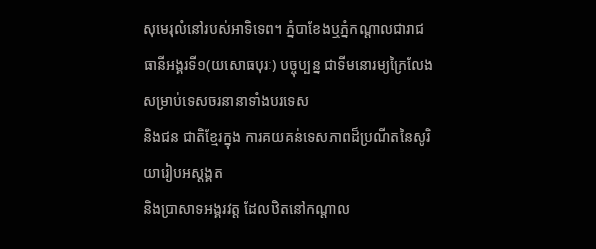សុមេរុលំនៅរបស់អាទិទេព។ ភ្នំបាខែងឬភ្នំកណ្ដាលជារាជធានីអង្គរទី១(យសោធបុរៈ) បច្ចុប្បន្ន ជាទីមនោរម្យក្រៃលែងសម្រាប់ទេសចរនានាទាំងបរទេស
និងជន ជាតិខ្មែរក្នុង ការគយគន់ទេសភាពដ៏ប្រណីតនៃសូរិយារៀបអស្តង្គត
និងប្រាសាទអង្គរវត្ត ដែលឋិតនៅកណ្ដាល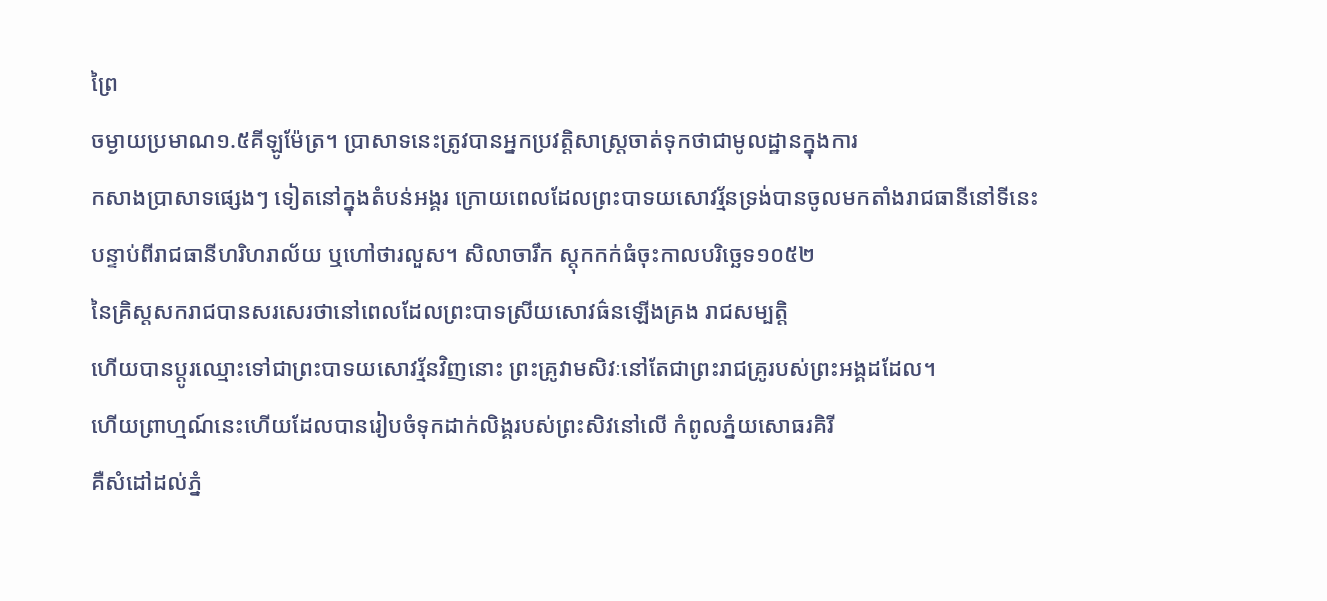ព្រៃ
ចម្ងាយប្រមាណ១.៥គីឡូម៉ែត្រ។ ប្រាសាទនេះត្រូវបានអ្នកប្រវត្តិសាស្ត្រចាត់ទុកថាជាមូលដ្ឋានក្នុងការ
កសាងប្រាសាទផ្សេងៗ ទៀតនៅក្នុងតំបន់អង្គរ ក្រោយពេលដែលព្រះបាទយសោវរ្ម័នទ្រង់បានចូលមកតាំងរាជធានីនៅទីនេះ
បន្ទាប់ពីរាជធានីហរិហរាល័យ ឬហៅថារលួស។ សិលាចារឹក ស្តុកកក់ធំចុះកាលបរិច្ឆេទ១០៥២
នៃគ្រិស្តសករាជបានសរសេរថានៅពេលដែលព្រះបាទស្រីយសោវធ៌នឡើងគ្រង រាជសម្បត្តិ
ហើយបានប្ដូរឈ្មោះទៅជាព្រះបាទយសោវរ្ម័នវិញនោះ ព្រះគ្រូវាមសិវៈនៅតែជាព្រះរាជគ្រូរបស់ព្រះអង្គដដែល។
ហើយព្រាហ្មណ៍នេះហើយដែលបានរៀបចំទុកដាក់លិង្គរបស់ព្រះសិវនៅលើ កំពូលភ្នំយសោធរគិរី
គឺសំដៅដល់ភ្នំ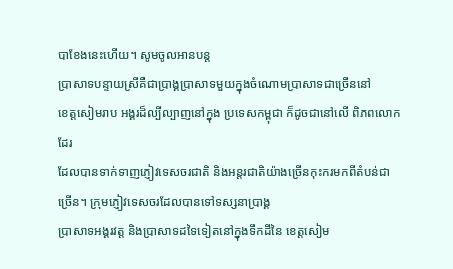បាខែងនេះហើយ។ សូមចូលអានបន្ត
ប្រាសាទបន្ទាយស្រីគឺជាប្រាង្គប្រាសាទមួយក្នុងចំណោមប្រាសាទជាច្រើននៅ
ខេត្តសៀមរាប អង្គរដ៏ល្បីល្បាញនៅក្នុង ប្រទេសកម្ពុជា ក៏ដូចជានៅលើ ពិភពលោកដែរ
ដែលបានទាក់ទាញភ្ញៀវទេសចរជាតិ និងអន្តរជាតិយ៉ាងច្រើនកុះករមកពីតំបន់ជាច្រើន។ ក្រុមភ្ញៀវទេសចរដែលបានទៅទស្សនាប្រាង្គ
ប្រាសាទអង្គរវត្ត និងប្រាសាទដទៃទៀតនៅក្នុងទឹកដីនៃ ខេត្តសៀម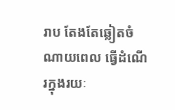រាប តែងតែឆ្លៀតចំណាយពេល ធ្វើដំណើរក្នុងរយៈ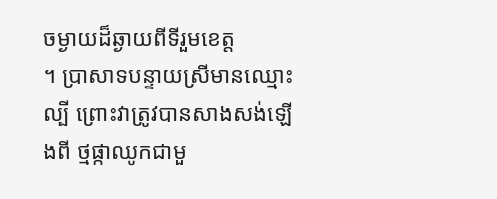ចម្ងាយដ៏ឆ្ងាយពីទីរួមខេត្ត
។ ប្រាសាទបន្ទាយស្រីមានឈ្មោះល្បី ព្រោះវាត្រូវបានសាងសង់ឡើងពី ថ្មផ្កាឈូកជាមួ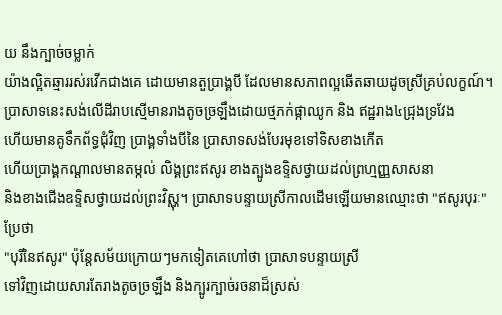យ នឹងក្បាច់ចម្លាក់
យ៉ាងល្អិតឆ្មាររស់រវើកជាងគេ ដោយមានតួប្រាង្គបី ដែលមានសភាពល្អឆើតឆាយដូចស្រីគ្រប់លក្ខណ៍។
ប្រាសាទនេះសង់លើដីរាបស្មើមានរាងតូចច្រឡឹងដោយថ្មភក់ផ្កាឈូក និង ឥដ្ឋរាង៤ជ្រុងទ្រវែង
ហើយមានគូទឹកព័ទ្ធជុំវិញ ប្រាង្គទាំងបីនៃ ប្រាសាទសង់បែរមុខទៅទិសខាងកើត
ហើយប្រាង្គកណ្តាលមានតម្កល់ លិង្គព្រះឥសូរ ខាងត្បូងឧទ្ទិសថ្វាយដល់ព្រហ្មញ្ញសាសនា
និងខាងជើងឧទ្ទិសថ្វាយដល់ព្រះវិស្ណុ។ ប្រាសាទបន្ទាយស្រីកាលដើមឡើយមានឈ្មោះថា "ឥសូរបុរៈ" ប្រែថា
"បុរីនៃឥសូរ" ប៉ុនែ្តសម័យក្រោយៗមកទៀតគេហៅថា ប្រាសាទបន្ទាយស្រី
ទៅវិញដោយសារតែរាងតូចច្រឡឹង និងក្បូរក្បាច់រចនាដ៏ស្រស់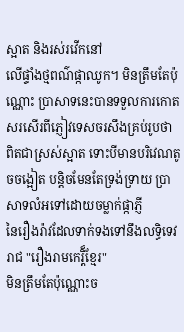ស្អាត និងរស់រវើកនៅ
លើផ្ទាំងថ្មពណ៌ផ្កាឈូក។ មិនត្រឹមតែប៉ុណ្ណោះ ប្រាសាទនេះបានទទួលការកោតសរសើរពីភ្ញៀវទេសចរសឹងគ្រប់រូបថា
ពិតជាស្រស់ស្អាត ទោះបីមានបរិវេណតូចចង្អៀត បន្តិចមែនតែទ្រង់ទ្រាយ ប្រាសាទលំអទៅដោយចម្លាក់ផ្កាភ្ញី
នៃរឿងរ៉ាវដែលទាក់ទងទៅនឹងលទ្ធិទេវរាជ "រឿងរាមកេរ្តិ៏ខែ្មរ"
មិនត្រឹមតែប៉ុណ្ណោះច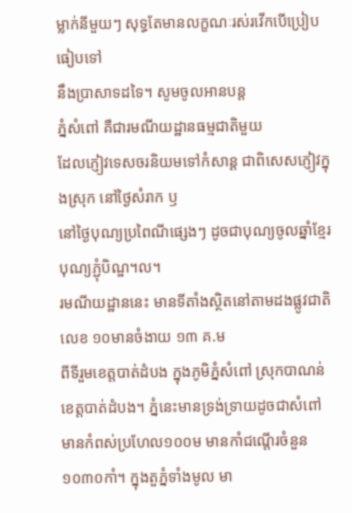ម្លាក់នីមួយៗ សុទ្ធតែមានលក្ខណៈរស់រវើកបើប្រៀបធៀបទៅ
នឹងប្រាសាទដទៃ។ សូមចូលអានបន្ត
ភ្នំសំពៅ គឺជារមណីយដ្ឋានធម្មជាតិមួយ
ដែលភ្ញៀវទេសចរនិយមទៅកំសាន្ត ជាពិសេសភ្ញៀវក្នុងស្រុក នៅថ្ងៃសំរាក ឫ
នៅថ្ងៃបុណ្យប្រពៃណីផ្សេងៗ ដូចជាបុណ្យចូលឆ្នាំខ្មែរ បុណ្យភ្ជុំបិណ្ឌ។ល។
រមណីយដ្ឋាននេះ មានទីតាំងស្ថិតនៅតាមដងផ្លូវជាតិលេខ ១០មានចំងាយ ១៣ គ.ម
ពីទីរួមខេត្តបាត់ដំបង ក្នុងភូមិភ្នំសំពៅ ស្រុកបាណន់ ខេត្តបាត់ដំបង។ ភ្នំនេះមានទ្រង់ទ្រាយដូចជាសំពៅ
មានកំពស់ប្រហែល១០០ម មានកាំជណ្តើរចំនួន ១០៣០កាំ។ ក្នុងតួភ្នំទាំងមូល មា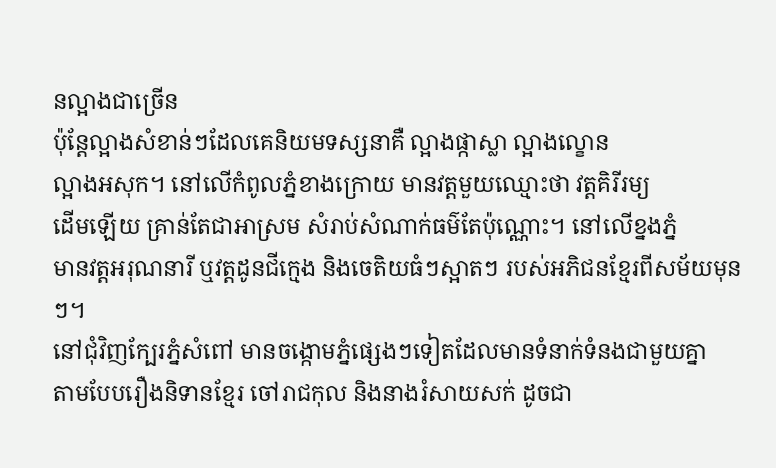នល្អាងជាច្រើន
ប៉ុន្តែល្អាងសំខាន់ៗដែលគេនិយមទស្សនាគឺ ល្អាងផ្កាស្លា ល្អាងល្ខោន
ល្អាងអសុក។ នៅលើកំពូលភ្នំខាងក្រោយ មានវត្តមួយឈ្មោះថា វត្តគិរីរម្យ
ដើមឡើយ គ្រាន់តែជាអាស្រម សំរាប់សំណាក់ធម៌តែប៉ុណ្ណោះ។ នៅលើខ្នងភ្នំ
មានវត្តអរុណនារី ឬវត្តដូនជីក្មេង និងចេតិយធំៗស្អាតៗ របស់អភិជនខ្មែរពីសម័យមុនៗ។
នៅជុំវិញក្បែរភ្នំសំពៅ មានចង្កោមភ្នំផ្សេងៗទៀតដែលមានទំនាក់ទំនងជាមួយគ្នា
តាមបែបរឿងនិទានខ្មែរ ចៅរាជកុល និងនាងរំសាយសក់ ដូចជា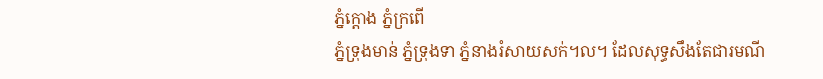ភ្នំក្តោង ភ្នំក្រពើ
ភ្នំទ្រុងមាន់ ភ្នំទ្រុងទា ភ្នំនាងរំសាយសក់។ល។ ដែលសុទ្ធសឹងតែជារមណី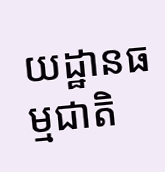យដ្ឋានធម្មជាតិ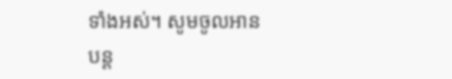ទាំងអស់។ សូមចូលអានបន្ត